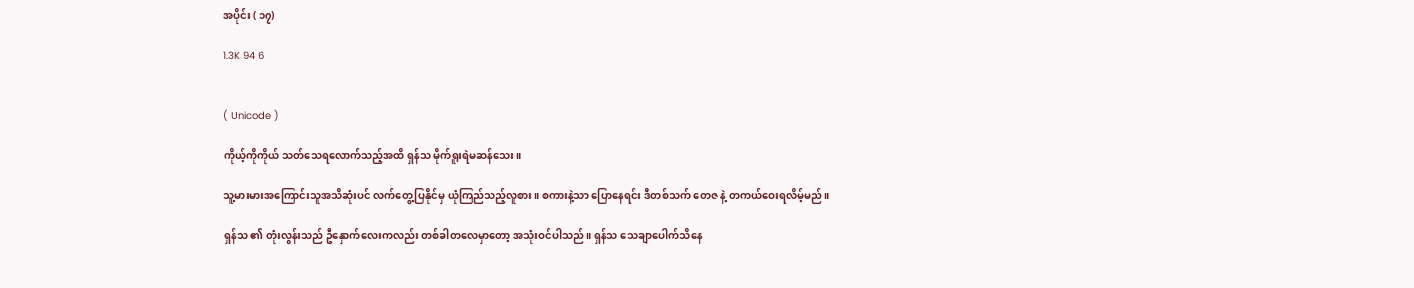အပိုင်း ( ၁၇)

1.3K 94 6


( Unicode )

ကိုယ့်ကိုကိုယ် သတ်သေရလောက်သည့်အထိ ရှန်သ မိုက်ရူးရဲမဆန်သေး။

သူ့မားမားအကြောင်းသူအသိဆုံးပင် လက်တွေ့ပြနိုင်မှ ယုံကြည်သည့်လူစား။ စကားနဲ့သာ ပြောနေရင်း ဒီတစ်သက် တေဇ နဲ့ တကယ်ဝေးရလိမ့်မည်။

ရှန်သ ၏ တုံးလွန်းသည် ဦနှောက်လေးကလည်း တစ်ခါတလေမှာတော့ အသုံးဝင်ပါသည်။ ရှန်သ သေချာပေါက်သိနေ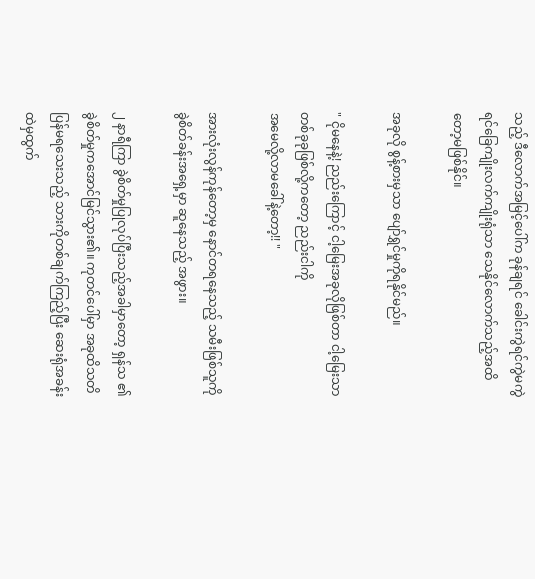သည့် ဒီလောက်အမြင့်ပေါ်က ခုန်ချရင် ခေါင်းကွဲရင်ကွဲမကွဲရင်ခြေကျိုးလက်ကျိုးရုံသာ သေနိုင်လောက်သည့်အထိတော့မဖြစ်နိုင်။

အခုလို စွန့်စားမှသာ ပျော်ရွှင်မှုကိုရနိုင်မည်။

" ငိုမနေနဲ့! ညည်းကြောင့် ငါ့မြေးအခုလိုဖြစ်တာ ငါ့မြေးသာတစ်ခုခုဖြစ်လို့ကတော့ ညည်းငါကို
အမေလို့လာမခေါ်နဲ့တော့!! "

အားလုံးလွန်ကုန်တော့မှ နောင်တရနေသည့် သမီးဖြစ်သူကို ခွဲစိတ်ခန်းအရှေ့မှာ ဆူနေသည့် အဖွား။

၂ နာရီကြာ ခွဲစိတ်မှုပြုလုပ်ပြီးသည့်အခါမှာတော့ ရှန်သ ၏ ခွဲစိတ်မှုကအောင်မြင်သွား၏။ ကုတင်ပေါ်မှာ အခုထိသတိပြန်မရသေးသည့် သားကိုတစ်ချက်ကြည့်ပြီး ဆေးရုံအခန်းထဲမှထွက်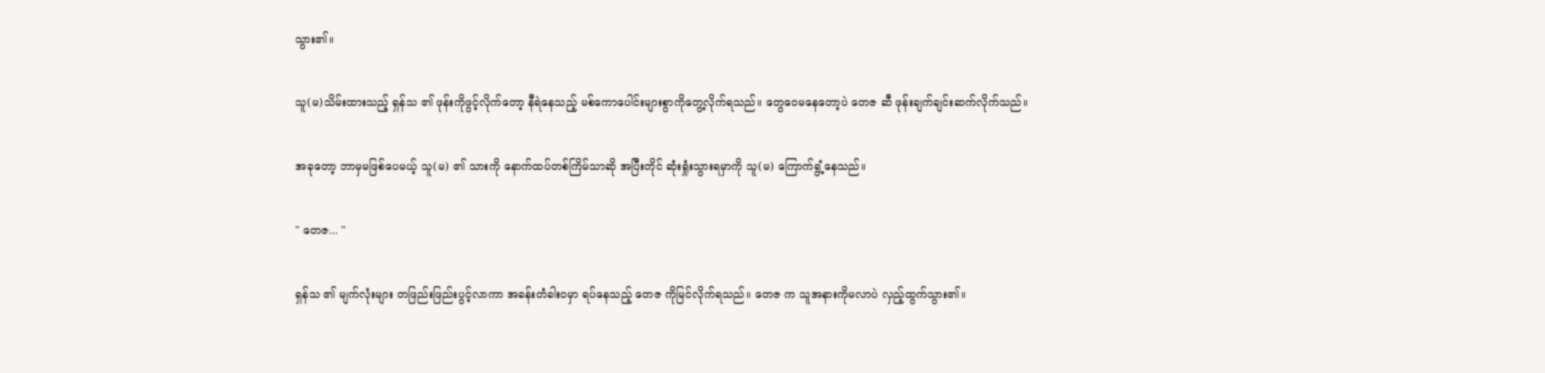သွား၏။

သူ(မ)သိမ်းထားသည့် ရှန်သ ၏ ဖုန်းကိုဖွင့်လိုက်တော့ နီရဲနေသည့် မစ်ကောပေါင်းများစွာကိုတွေ့လိုက်ရသည်။ တွေဝေမနေတော့ပဲ တေဇ ဆီ ဖုန်းချက်ချင်းဆက်လိုက်သည်။

အခုတော့ ဘာမှမဖြစ်ပေမယ့် သူ(မ) ၏ သားကို နောက်ထပ်တစ်ကြိမ်သာဆို အပြီးတိုင် ဆုံးရှုံးသွားရမှာကို သူ(မ) ကြောက်ရွံ့နေသည်။

" တေဇ... "

ရှန်သ ၏ မျက်လုံးများ တဖြည်းဖြည်းပွင့်လာကာ အခန်းတံခါးဝမှာ ရပ်နေသည့် တေဇ ကိုမြင်လိုက်ရသည်။ တေဇ က သူအနားကိုမလာပဲ လှည့်ထွက်သွား၏။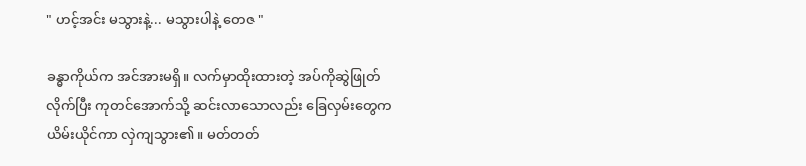" ဟင့်အင်း မသွားနဲ့... မသွားပါနဲ့ တေဇ "

ခန္ဓာကိုယ်က အင်အားမရှိ။ လက်မှာထိုးထားတဲ့ အပ်ကိုဆွဲဖြုတ်လိုက်ပြီး ကုတင်အောက်သို့ ဆင်းလာသောလည်း ခြေလှမ်းတွေက ယိမ်းယိုင်ကာ လှဲကျသွား၏။ မတ်တတ်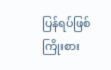ပြန်ရပ်ဖြစ် ကြိုးစား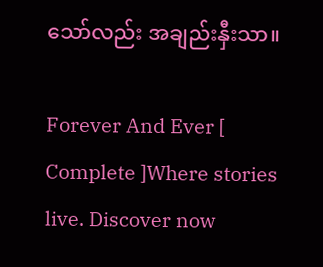သော်လည်း အချည်းနှီးသာ။

Forever And Ever [ Complete ]Where stories live. Discover now